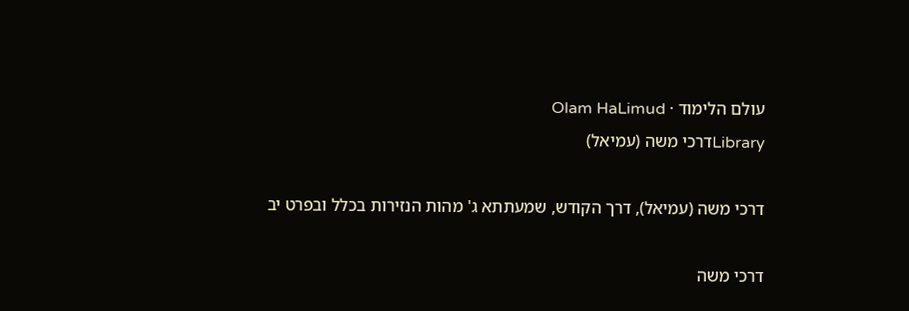עולם הלימוד · Olam HaLimud
Libraryדרכי משה (עמיאל)

דרכי משה (עמיאל), דרך הקודש, שמעתתא ג' מהות הנזירות בכלל ובפרט יב

דרכי משה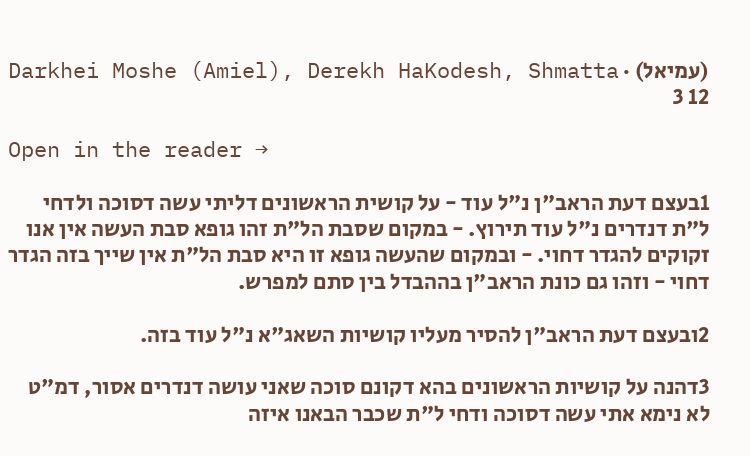(עמיאל) · Darkhei Moshe (Amiel), Derekh HaKodesh, Shmatta 3 12

Open in the reader →

1בעצם דעת הראב"ן נ"ל עוד - על קושית הראשונים דליתי עשה דסוכה ולדחי ל"ת דנדרים נ"ל עוד תירוץ. - במקום שסבת הל"ת זהו גופא סבת העשה אין אנו זקוקים להגדר דחוי. - ובמקום שהעשה גופא זו היא סבת הל"ת אין שייך בזה הגדר דחוי - וזהו גם כונת הראב"ן בההבדל בין סתם למפרש.

2ובעצם דעת הראב"ן להסיר מעליו קושיות השאג"א נ"ל עוד בזה.

3דהנה על קושיות הראשונים בהא דקונם סוכה שאני עושה דנדרים אסור, דמ"ט לא נימא אתי עשה דסוכה ודחי ל"ת שכבר הבאנו איזה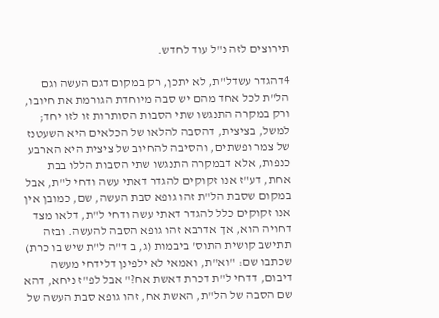תירוצים לזה נ"ל עוד לחדש.

4דהגדר עשדל"ת, לא יתכן, רק במקום דגם העשה וגם הל"ת לכל אחד מהם יש סבה מיוחדת הגורמת את חיובו, ורק במקרה התנגשו שתי הסבות הסותרות זו לזו יחד; למשל, בציצית, דהסבה להלאו של הכלאים היא השעטנז של צמר ופשתים, והסיבה להחיוב של ציצית היא הארבע כנפות, אלא דבמקרה התנגשו שתי הסבות הללו בבת אחת, דע"ז אנו זקוקים להגדר דאתי עשה ודחי ל"ת, אבל במקום שסבת הל"ת זהו גופא סבת העשה, שם, כמובן אין אנו זקוקים כלל להגדר דאתי עשה ודחי ל"ת, דלאו מצד דחויה הוא, אך אדרבא זהו גופא הסבה להעשה. ובזה תתישב קושית התוס' ביבמות (ג, ב ד"ה ל"ת שיש בו כרת) שכתבו שם: "וא"ת, ואמאי לא ילפינן דלידחי מעשה דיבום, דדחי ל"ת דכרת דאשת אח?" אבל לפ"ז ניחא, דהא שם הסבה של הל"ת, האשת אח, זהו גופא סבת העשה של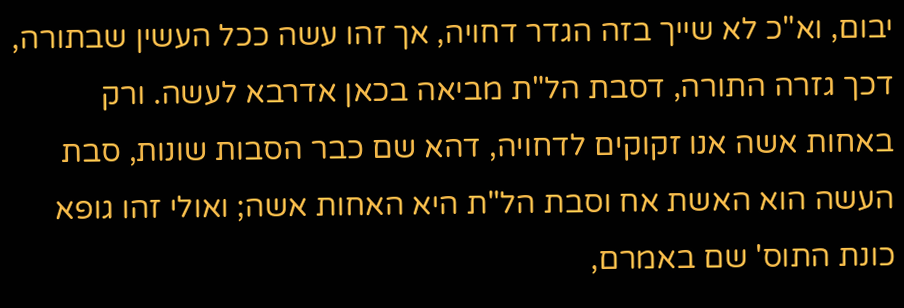יבום, וא"כ לא שייך בזה הגדר דחויה, אך זהו עשה ככל העשין שבתורה, דכך גזרה התורה, דסבת הל"ת מביאה בכאן אדרבא לעשה. ורק באחות אשה אנו זקוקים לדחויה, דהא שם כבר הסבות שונות, סבת העשה הוא האשת אח וסבת הל"ת היא האחות אשה; ואולי זהו גופא כונת התוס' שם באמרם,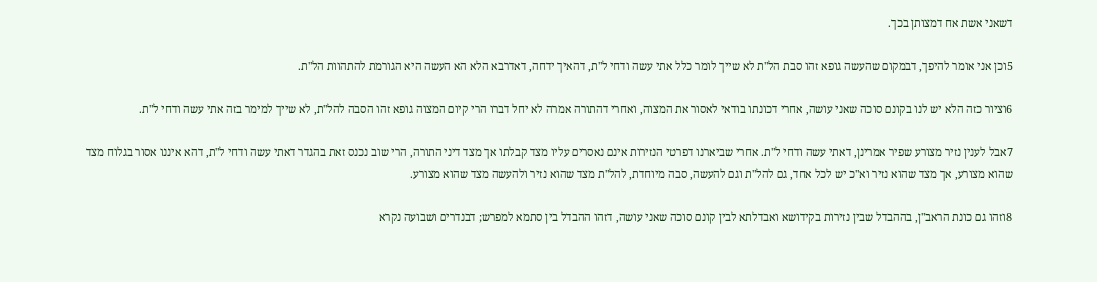דשאני אשת אח דמצותן בכך.

5וכן אני אומר להיפך, דבמקום שהעשה גופא זהו סבת הל"ת לא שייך לומר כלל אתי עשה ודחי ל"ת, דהאיך ידחה, דאדרבא הלא הא העשה היא הגורמת להתהוות הל"ת.

6וציור כזה הלא יש לנו בקונם סוכה שאני עושה, אחרי דכונתו בודאי לאסור את המצוה, ואחרי דהתורה אמרה לא יחל דברו הרי קיום המצוה גופא זהו הסבה להל"ת, לא שייך למימר בזה אתי עשה ודחי ל"ת.

7אבל לענין נזיר מצורע שפיר אמרינן, דאתי עשה ודחי ל"ת. אחרי שביארנו דפרטי הנזירות אינם נאסרים עליו מצד קבלתו אך מצד דיני התורה, הרי שוב נכנס זאת בהגדר דאתי עשה ודחי ל"ת, דהא איננו אסור בגלוח מצד שהוא מצורע, אך מצד שהוא נזיר וא"כ יש לכל אחד, גם להל"ת וגם להעשה, סבה מיוחדת, להל"ת מצד שהוא נזיר ולהעשה מצד שהוא מצורע.

8וזהו גם כונת הראב"ן, בההבדל שבין נזירות בקידושא ואבדלתא לבין קונם סוכה שאני עושה, דזהו ההבדל בין סתמא למפרש; דבנדרים ושבועה נקרא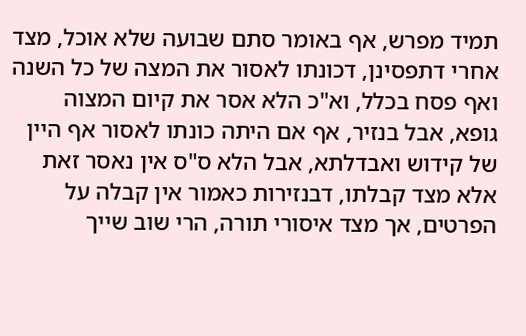תמיד מפרש, אף באומר סתם שבועה שלא אוכל, מצד אחרי דתפסינן, דכונתו לאסור את המצה של כל השנה ואף פסח בכלל, וא"כ הלא אסר את קיום המצוה גופא, אבל בנזיר, אף אם היתה כונתו לאסור אף היין של קידוש ואבדלתא, אבל הלא ס"ס אין נאסר זאת אלא מצד קבלתו, דבנזירות כאמור אין קבלה על הפרטים, אך מצד איסורי תורה, הרי שוב שייך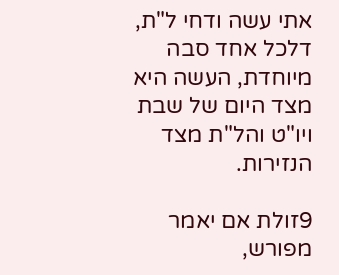אתי עשה ודחי ל"ת, דלכל אחד סבה מיוחדת, העשה היא מצד היום של שבת ויו"ט והל"ת מצד הנזירות.

9זולת אם יאמר מפורש,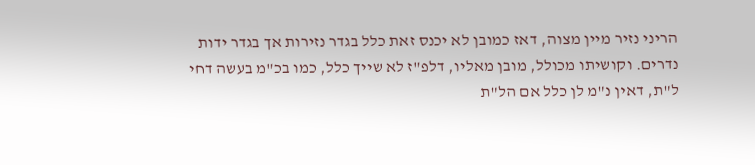הריני נזיר מיין מצוה, דאז כמובן לא יכנס זאת כלל בגדר נזירות אך בגדר ידות נדרים. וקושיתו מכולל, מובן מאליו, דלפ"ז לא שייך כלל, כמו בכ"מ בעשה דחי ל"ת, דאין נ"מ לן כלל אם הל"ת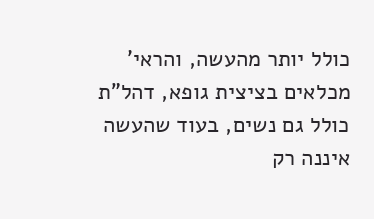כולל יותר מהעשה, והראי' מכלאים בציצית גופא, דהל"ת כולל גם נשים, בעוד שהעשה איננה רק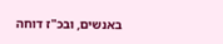באנשים, ובכ"ז דוחה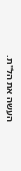העשה את הל"ת.